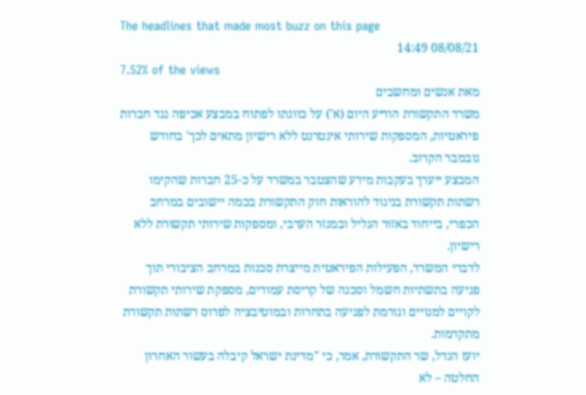The headlines that made most buzz on this page
08/08/21 14:49
7.52% of the views
מאת אנשים ומחשבים
משרד התקשורת הודיע היום (א') על כוונתו לפתוח במבצע אכיפה נגד חברות פיראטיות, המספקות שירותי אינטרנט ללא רישיון מתאים לכך' בחודש נובמבר הקרוב.
המבצע ייערך בעקבות מידע שהצטבר במשרד על כ-25 חברות שהקימו רשתות תקשורת בניגוד להוראות חוק התקשורת בכמה יישובים במרחב הכפרי, בייחוד באזור הגליל ובמגזר הערבי, ומספקות שירותי תקשורת ללא רישיון.
לדברי המשרד, הפעילות הפיראטית מייצרת סכנות במרחב הציבורי תוך פגיעה בתשתיות חשמל וסכנה של קריסת עמודים, מספקת שירותי תקשורת לקויים למנויים וגורמת לפגיעה בתחרות ובמוטיבציה לפרוס רשתות תקשורת מתקדמות.
יועז הנדל, שר התקשורת, אמר, כי "מדינת ישראל קיבלה בעשור האחרון החלטה – לא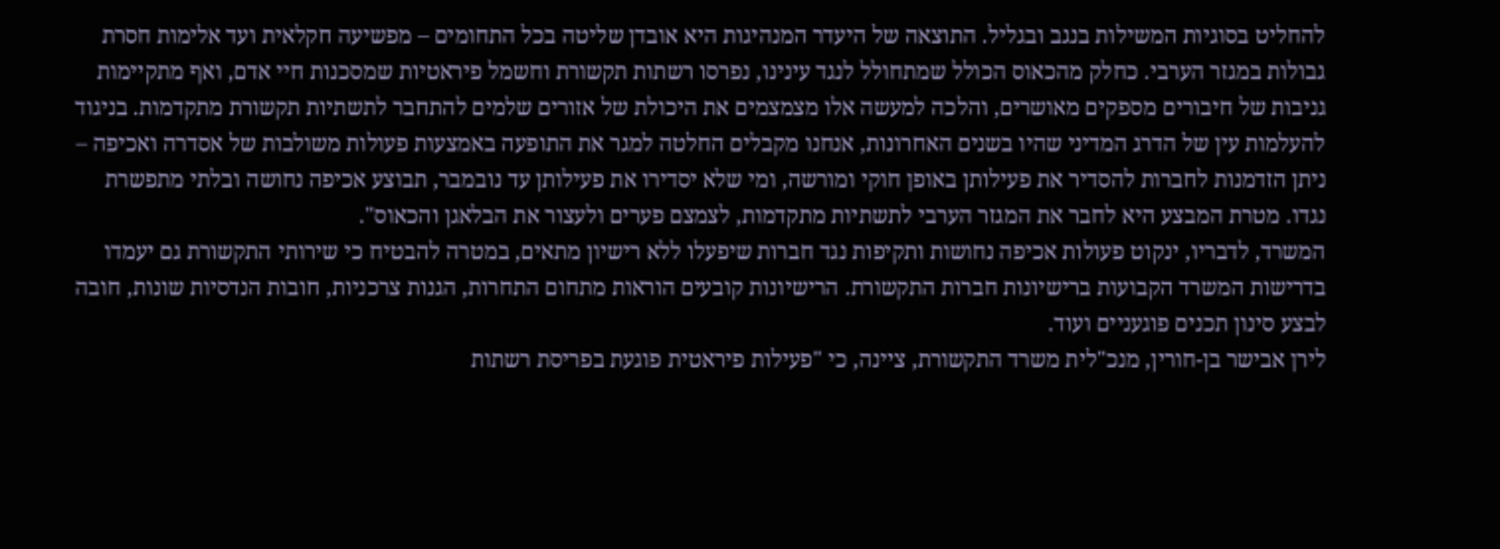להחליט בסוגיות המשילות בנגב ובגליל. התוצאה של היעדר המנהיגות היא אובדן שליטה בכל התחומים – מפשיעה חקלאית ועד אלימות חסרת גבולות במגזר הערבי. כחלק מהכאוס הכולל שמתחולל לנגד עינינו, נפרסו רשתות תקשורת וחשמל פיראטיות שמסכנות חיי אדם, ואף מתקיימות גניבות של חיבורים מספקים מאושרים, והלכה למעשה אלו מצמצמים את היכולת של אזורים שלמים להתחבר לתשתיות תקשורת מתקדמות. בניגוד להעלמות עין של הדרג המדיני שהיו בשנים האחרונות, אנחנו מקבלים החלטה למגר את התופעה באמצעות פעולות משולבות של אסדרה ואכיפה – ניתן הזדמנות לחברות להסדיר את פעילותן באופן חוקי ומורשה, ומי שלא יסדירו את פעילותן עד נובמבר, תבוצע אכיפה נחושה ובלתי מתפשרת נגדו. מטרת המבצע היא לחבר את המגזר הערבי לתשתיות מתקדמות, לצמצם פערים ולעצור את הבלאגן והכאוס".
המשרד, לדבריו, ינקוט פעולות אכיפה נחושות ותקיפות נגד חברות שיפעלו ללא רישיון מתאים, במטרה להבטיח כי שירותי התקשורת גם יעמדו בדרישות המשרד הקבועות ברישיונות חברות התקשורת. הרישיונות קובעים הוראות מתחום התחרות, הגנות צרכניות, חובות הנדסיות שונות, חובה לבצע סינון תכנים פוגעניים ועוד.
לירן אבישר בן-חורין, מנכ"לית משרד התקשורת, ציינה, כי "פעילות פיראטית פוגעת בפריסת רשתות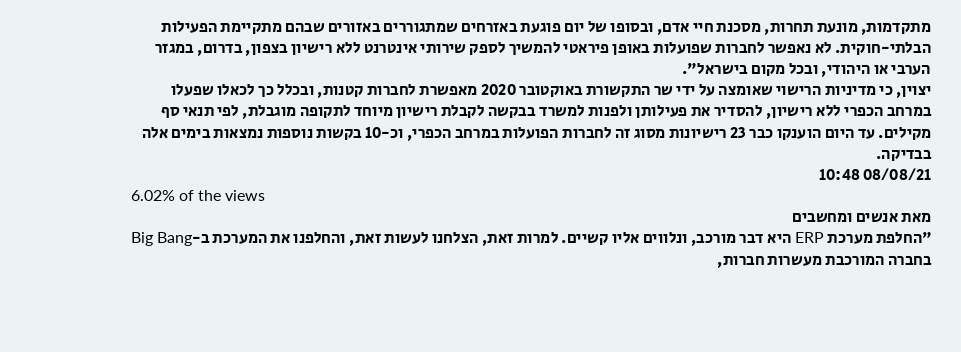מתקדמות, מונעת תחרות, מסכנת חיי אדם, ובסופו של יום פוגעת באזרחים שמתגוררים באזורים שבהם מתקיימת הפעילות הבלתי-חוקית. לא נאפשר לחברות שפועלות באופן פיראטי להמשיך לספק שירותי אינטרנט ללא רישיון בצפון, בדרום, במגזר הערבי או היהודי, ובכל מקום בישראל".
יצוין, כי מדיניות הרישוי שאומצה על ידי שר התקשורת באוקטובר 2020 מאפשרת לחברות קטנות, ובכלל כך לכאלו שפעלו במרחב הכפרי ללא רישיון, להסדיר את פעילותן ולפנות למשרד בבקשה לקבלת רישיון מיוחד לתקופה מוגבלת, לפי תנאי סף מקילים. עד היום הוענקו כבר 23 רישיונות מסוג זה לחברות הפועלות במרחב הכפרי, וכ-10 בקשות נוספות נמצאות בימים אלה בבדיקה.
08/08/21 10:48
6.02% of the views
מאת אנשים ומחשבים
"החלפת מערכת ERP היא דבר מורכב, ונלווים אליו קשיים. למרות זאת, הצלחנו לעשות זאת, והחלפנו את המערכת ב-Big Bang בחברה המורכבת מעשרות חברות,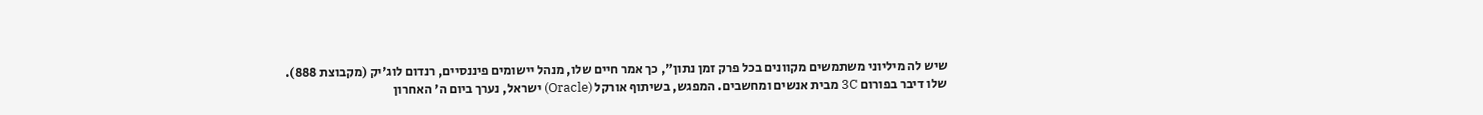שיש לה מיליוני משתמשים מקוונים בכל פרק זמן נתון", כך אמר חיים שלו, מנהל יישומים פיננסיים, רנדום לוג'יק (מקבוצת 888).
שלו דיבר בפורום 3C מבית אנשים ומחשבים. המפגש, בשיתוף אורקל (Oracle) ישראל, נערך ביום ה' האחרון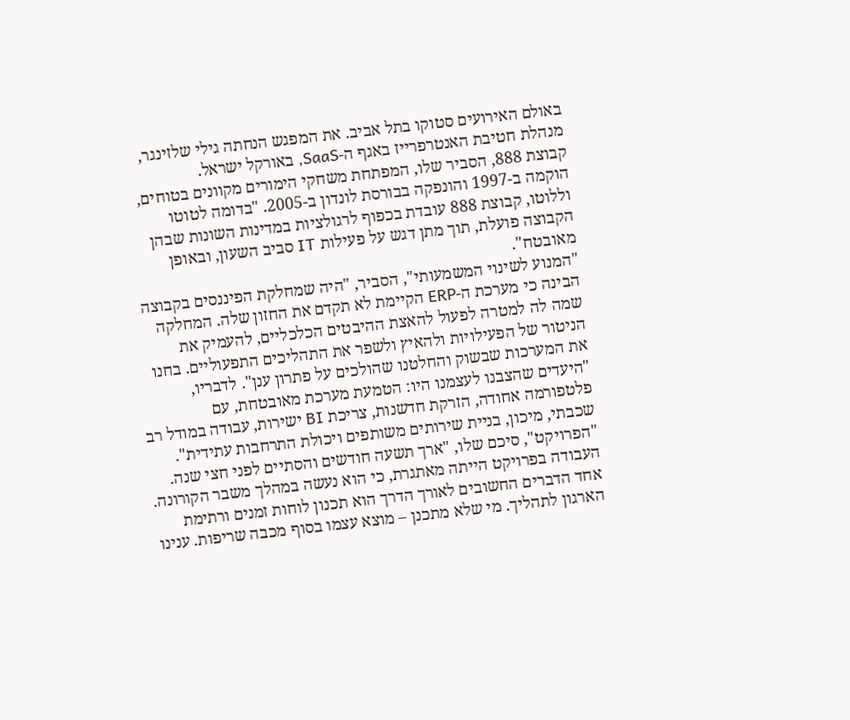באולם האירועים סטוקו בתל אביב. את המפגש הנחתה גילי שלזינגר, מנהלת חטיבת האנטרפרייז באגף ה-SaaS, באורקל ישראל.
קבוצת 888, הסביר שלו, המפתחת משחקי הימורים מקוונים בטוחים, הוקמה ב-1997 והונפקה בבורסת לונדון ב-2005. "בדומה לטוטו וללוטו, קבוצת 888 עובדת בכפוף לרגולציות במדינות השונות שבהן הקבוצה פועלת, תוך מתן דגש על פעילות IT סביב השעון, ובאופן מאובטח".
"המנוע לשינוי המשמעותי", הסביר, "היה שמחלקת הפיננסים בקבוצה הבינה כי מערכת ה-ERP הקיימת לא תקדם את החזון שלה. המחלקה שמה לה למטרה לפעול להאצת ההיבטים הכלכליים, להעמיק את הניטור של הפעילויות ולהאיץ ולשפר את התהליכים התפעוליים. בחנו את המערכות שבשוק והחלטנו שהולכים על פתרון ענן". לדבריו, "היעדים שהצבנו לעצמנו היו: הטמעת מערכת מאובטחת, עם פלטפורמה אחודה, הזרקת חדשנות, צריכת BI ישירות, עבודה במודל רב שכבתי, מיכון, בניית שירותים משותפים ויכולת התרחבות עתידית".
"הפרויקט", סיכם שלו, "ארך תשעה חודשים והסתיים לפני חצי שנה. העבודה בפרויקט הייתה מאתגרת, כי הוא נעשה במהלך משבר הקורונה. אחד הדברים החשובים לאורך הדרך הוא תכנון לוחות זמנים ורתימת הארגון לתהליך. מי שלא מתכנן – מוצא עצמו בסוף מכבה שריפות. ענינו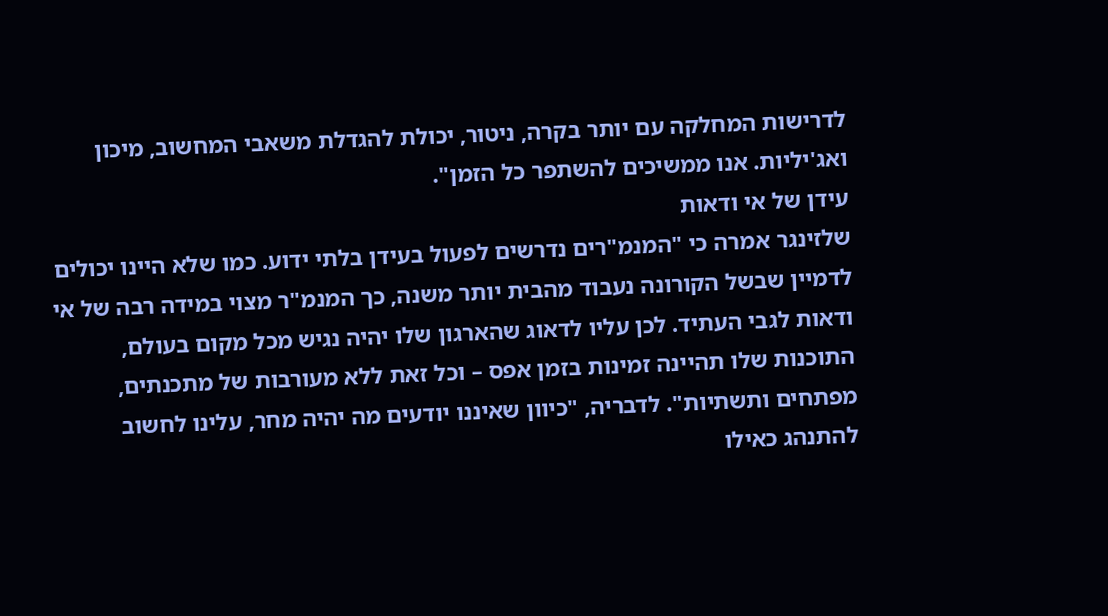לדרישות המחלקה עם יותר בקרה, ניטור, יכולת להגדלת משאבי המחשוב, מיכון ואג'יליות. אנו ממשיכים להשתפר כל הזמן".
עידן של אי ודאות
שלזינגר אמרה כי "המנמ"רים נדרשים לפעול בעידן בלתי ידוע. כמו שלא היינו יכולים לדמיין שבשל הקורונה נעבוד מהבית יותר משנה, כך המנמ"ר מצוי במידה רבה של אי ודאות לגבי העתיד. לכן עליו לדאוג שהארגון שלו יהיה נגיש מכל מקום בעולם, התוכנות שלו תהיינה זמינות בזמן אפס – וכל זאת ללא מעורבות של מתכנתים, מפתחים ותשתיות". לדבריה, "כיוון שאיננו יודעים מה יהיה מחר, עלינו לחשוב להתנהג כאילו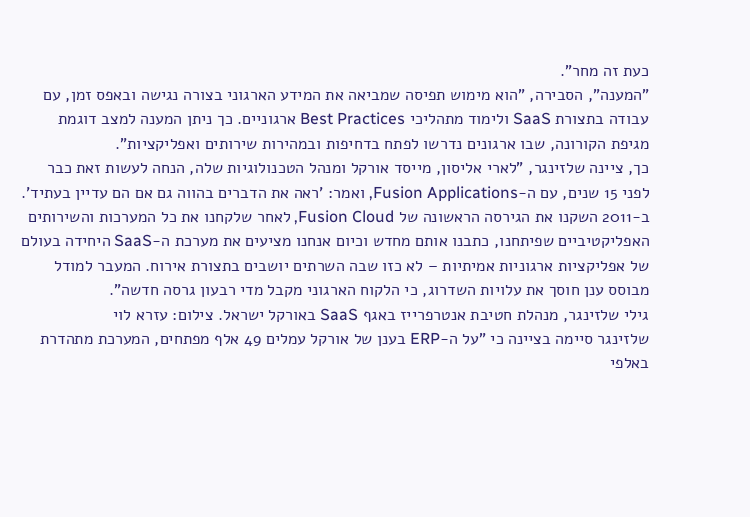כעת זה מחר".
"המענה", הסבירה, "הוא מימוש תפיסה שמביאה את המידע הארגוני בצורה נגישה ובאפס זמן, עם עבודה בתצורת SaaS ולימוד מתהליכי Best Practices ארגוניים. כך ניתן המענה למצב דוגמת מגיפת הקורונה, שבו ארגונים נדרשו לפתח בדחיפות ובמהירות שירותים ואפליקציות".
כך, ציינה שלזינגר, "לארי אליסון, מייסד אורקל ומנהל הטכנולוגיות שלה, הנחה לעשות זאת כבר לפני 15 שנים, עם ה-Fusion Applications, ואמר: 'ראה את הדברים בהווה גם אם הם עדיין בעתיד'. ב-2011 השקנו את הגירסה הראשונה של Fusion Cloud, לאחר שלקחנו את כל המערכות והשירותים האפליקטיביים שפיתחנו, כתבנו אותם מחדש וכיום אנחנו מציעים את מערכת ה-SaaS היחידה בעולם של אפליקציות ארגוניות אמיתיות – לא כזו שבה השרתים יושבים בתצורת אירוח. המעבר למודל מבוסס ענן חוסך את עלויות השדרוג, כי הלקוח הארגוני מקבל מדי רבעון גרסה חדשה".
גילי שלזינגר, מנהלת חטיבת אנטרפרייז באגף SaaS באורקל ישראל. צילום: עזרא לוי
שלזינגר סיימה בציינה כי "על ה-ERP בענן של אורקל עמלים 49 אלף מפתחים, המערכת מתהדרת באלפי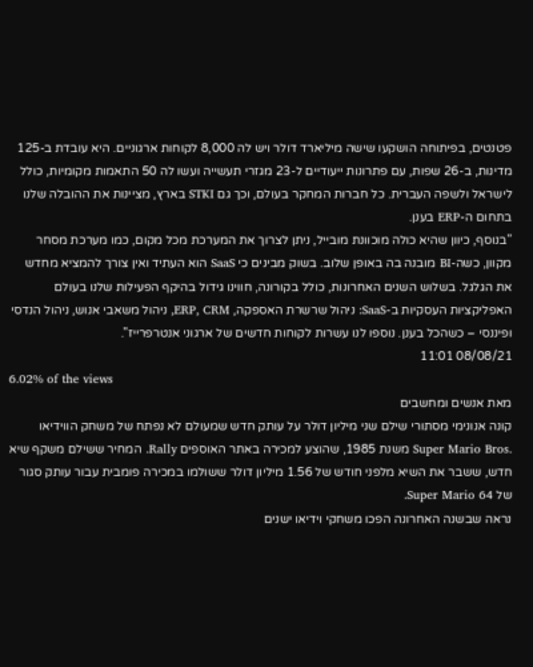פטנטים, בפיתוחה הושקעו שישה מיליארד דולר ויש לה 8,000 לקוחות ארגוניים. היא עובדת ב-125 מדינות, ב-26 שפות, עם פתרונות ייעודיים ל-23 מגזרי תעשייה ועשו לה 50 התאמות מקומיות, כולל לישראל ולשפה העברית. כל חברות המחקר בעולם, וכך גם STKI בארץ, מציינות את ההובלה שלנו בתחום ה-ERP בענן.
"בנוסף, כיוון שהיא כולה מוכוונת מובייל, ניתן לצרוך את המערכת מכל מקום, כמו מערכת מסחר מקוון, כשה-BI מובנה בה באופן שלוב. בשוק מבינים כי SaaS הוא העתיד ואין צורך להמציא מחדש את הגלגל. בשלוש השנים האחרונות, כולל בקורונה, חווינו גידול בהיקף הפעילות שלנו בעולם האפליקציות העסקיות ב-SaaS: ניהול שרשרת האספקה, ERP, CRM, ניהול משאבי אנוש, ניהול הנדסי ופיננסי – כשהכל בענן. נוספו לנו עשרות לקוחות חדשים של ארגוני אנטרפרייז".
08/08/21 11:01
6.02% of the views
מאת אנשים ומחשבים
קונה אנונימי מסתורי שילם שני מיליון דולר על עותק חדש שמעולם לא נפתח של משחק הווידיאו .Super Mario Bros משנת 1985, שהוצע למכירה באתר האוספים Rally. המחיר ששילם משקף שיא חדש, ששבר את השיא מלפני חודש של 1.56 מיליון דולר ששולמו במכירה פומבית עבור עותק סגור של Super Mario 64.
נראה שבשנה האחרונה הפכו משחקי וידיאו ישנים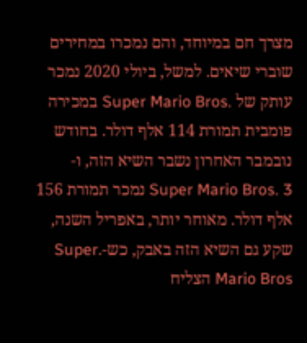מצרך חם במיוחד, והם נמכרו במחירים שוברי שיאים. למשל, ביולי 2020 נמכר עותק של .Super Mario Bros במכירה פומבית תמורת 114 אלף דולר. בחודש נובמבר האחרון נשבר השיא הזה, ו-Super Mario Bros. 3 נמכר תמורת 156 אלף דולר. מאוחר יותר, באפריל השנה, שקע גם השיא הזה באבק, כש-.Super Mario Bros הצליח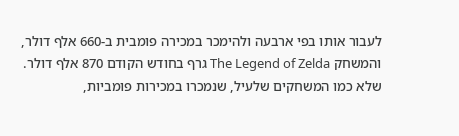לעבור אותו בפי ארבעה ולהימכר במכירה פומבית ב-660 אלף דולר, והמשחק The Legend of Zelda גרף בחודש הקודם 870 אלף דולר.
שלא כמו המשחקים שלעיל, שנמכרו במכירות פומביות,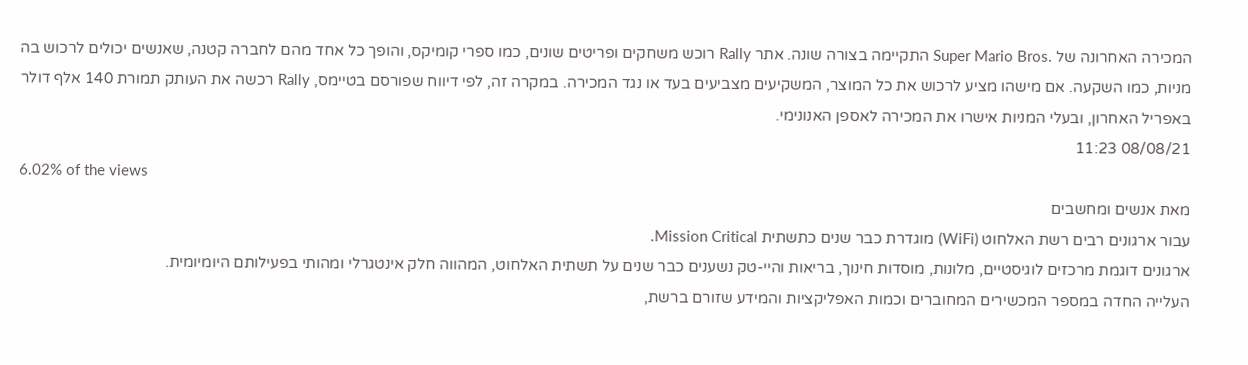המכירה האחרונה של .Super Mario Bros התקיימה בצורה שונה. אתר Rally רוכש משחקים ופריטים שונים, כמו ספרי קומיקס, והופך כל אחד מהם לחברה קטנה, שאנשים יכולים לרכוש בה מניות, כמו השקעה. אם מישהו מציע לרכוש את כל המוצר, המשקיעים מצביעים בעד או נגד המכירה. במקרה זה, לפי דיווח שפורסם בטיימס, Rally רכשה את העותק תמורת 140 אלף דולר באפריל האחרון, ובעלי המניות אישרו את המכירה לאספן האנונימי.
08/08/21 11:23
6.02% of the views
מאת אנשים ומחשבים
עבור ארגונים רבים רשת האלחוט (WiFi) מוגדרת כבר שנים כתשתית Mission Critical.
ארגונים דוגמת מרכזים לוגיסטיים, מלונות, מוסדות חינוך, בריאות והיי-טק נשענים כבר שנים על תשתית האלחוט, המהווה חלק אינטגרלי ומהותי בפעילותם היומיומית.
העלייה החדה במספר המכשירים המחוברים וכמות האפליקציות והמידע שזורם ברשת,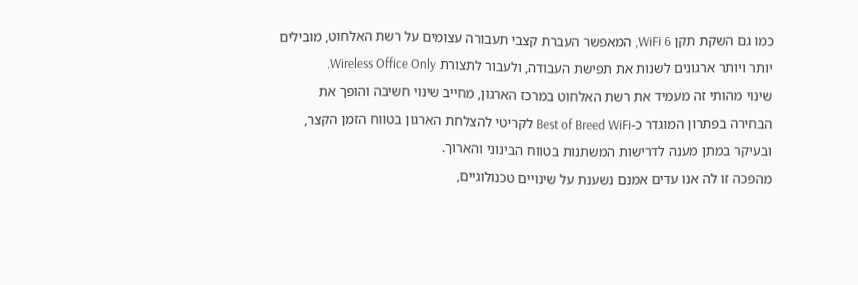כמו גם השקת תקן WiFi 6, המאפשר העברת קצבי תעבורה עצומים על רשת האלחוט, מובילים יותר ויותר ארגונים לשנות את תפישת העבודה, ולעבור לתצורת Wireless Office Only.
שינוי מהותי זה מעמיד את רשת האלחוט במרכז הארגון, מחייב שינוי חשיבה והופך את הבחירה בפתרון המוגדר כ-Best of Breed WiFi לקריטי להצלחת הארגון בטווח הזמן הקצר, ובעיקר במתן מענה לדרישות המשתנות בטווח הבינוני והארוך.
מהפכה זו לה אנו עדים אמנם נשענת על שינויים טכנולוגיים,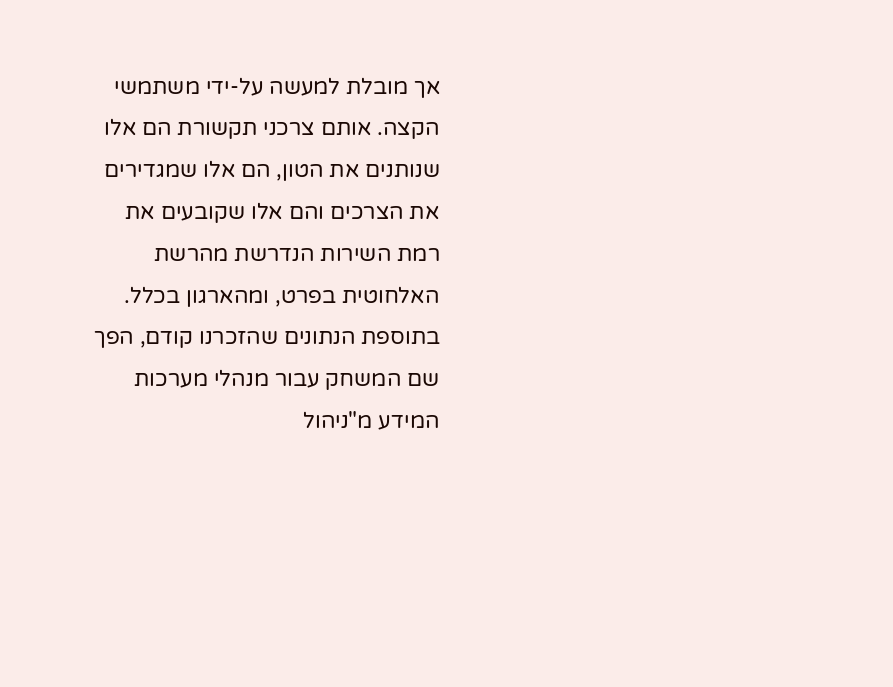אך מובלת למעשה על-ידי משתמשי הקצה. אותם צרכני תקשורת הם אלו שנותנים את הטון, הם אלו שמגדירים את הצרכים והם אלו שקובעים את רמת השירות הנדרשת מהרשת האלחוטית בפרט, ומהארגון בכלל. בתוספת הנתונים שהזכרנו קודם, הפך שם המשחק עבור מנהלי מערכות המידע מ"ניהול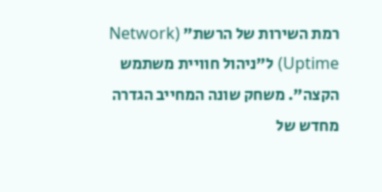רמת השירות של הרשת" (Network Uptime) ל"ניהול חוויית משתמש הקצה". משחק שונה המחייב הגדרה מחדש של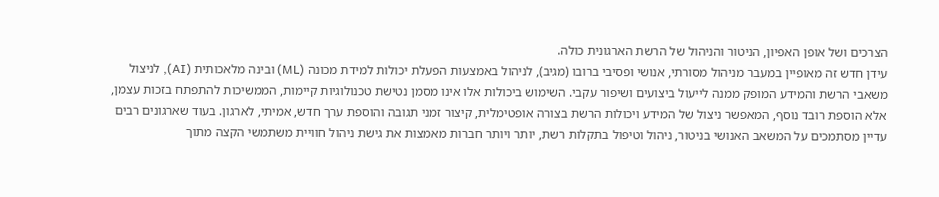הצרכים ושל אופן האפיון, הניטור והניהול של הרשת הארגונית כולה.
עידן חדש זה מאופיין במעבר מניהול מסורתי, אנושי ופסיבי ברובו (מגיב), לניהול באמצעות הפעלת יכולות למידת מכונה (ML) ובינה מלאכותית (AI), לניצול משאבי הרשת והמידע המופק ממנה לייעול ביצועים ושיפור עקבי. השימוש ביכולות אלו אינו מסמן נטישת טכנולוגיות קיימות, הממשיכות להתפתח בזכות עצמן, אלא הוספת רובד נוסף, המאפשר ניצול של המידע ויכולות הרשת בצורה אופטימלית, קיצור זמני תגובה והוספת ערך חדש, אמיתי, לארגון. בעוד שארגונים רבים עדיין מסתמכים על המשאב האנושי בניטור, ניהול וטיפול בתקלות רשת, יותר ויותר חברות מאמצות את גישת ניהול חוויית משתמשי הקצה מתוך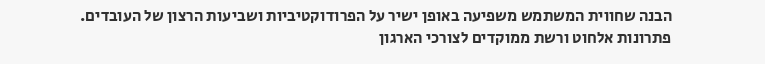הבנה שחווית המשתמש משפיעה באופן ישיר על הפרודוקטיביות ושביעות הרצון של העובדים.
פתרונות אלחוט ורשת ממוקדים לצורכי הארגון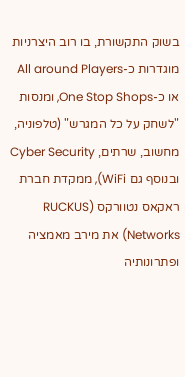בשוק התקשורת, בו רוב היצרניות מוגדרות כ-All around Players או כ-One Stop Shops, ומנסות "לשחק על כל המגרש" (טלפוניה, מחשוב, שרתים, Cyber Security ובנוסף גם WiFi), ממקדת חברת ראקאס נטוורקס (RUCKUS Networks) את מירב מאמציה ופתרונותיה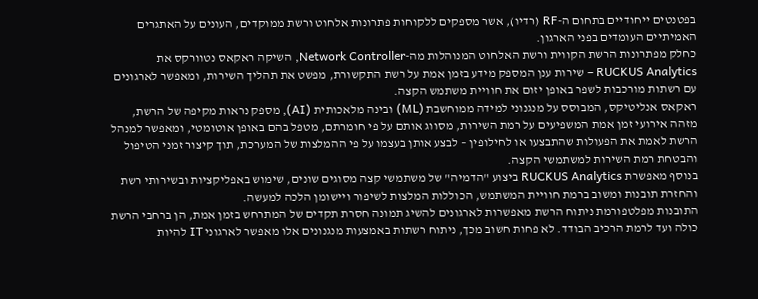בפטנטים ייחודיים בתחום ה-RF (רדיו), אשר מספקים ללקוחות פתרונות אלחוט ורשת ממוקדים, העונים על האתגרים האמיתיים העומדים בפני הארגון.
כחלק מפתרונות הרשת הקווית ורשת האלחוט המנוהלות מה-Network Controller, השיקה ראקאס נטוורקס את RUCKUS Analytics – שירות ענן המספק מידע בזמן אמת על רשת התקשורת, מפשט את תהליך השירות, ומאפשר לארגונים עם רשתות מורכבות לשפר באופן יזום את חוויית משתמש הקצה.
ראקאס אנליטיקס, המבוסס על מנגנוני למידה ממוחשבת (ML) ובינה מלאכותית (AI), מספק נראות מקיפה של הרשת, מזהה אירועי זמן אמת המשפיעים על רמת השירות, מסווג אותם על פי חומרתם, מטפל בהם באופן אוטומטי, ומאפשר למנהל הרשת לאמת את הפעולות שהתבצעו או לחילופין – לבצע אותן בעצמו על פי ההמלצות של המערכת, תוך קיצור זמני הטיפול והבטחת רמת השירות למשתמשי הקצה.
בנוסף מאפשרת RUCKUS Analytics ביצוע "הדמיה" של משתמשי קצה מסוגים שונים, שימוש באפליקציות ובשירותי רשת והחזרת תובנות ומשוב ברמת חוויית המשתמש, הכוללות המלצות לשיפור ויישומן הלכה למעשה.
התובנות מפלטפורמת ניתוח הרשת מאפשרות לארגונים להשיג תמונה חסרת תקדים של המתרחש בזמן אמת, הן ברחבי הרשת כולה ועד לרמת הרכיב הבודד. לא פחות חשוב מכך, ניתוח רשתות באמצעות מנגנונים אלו מאפשר לארגוני IT להיות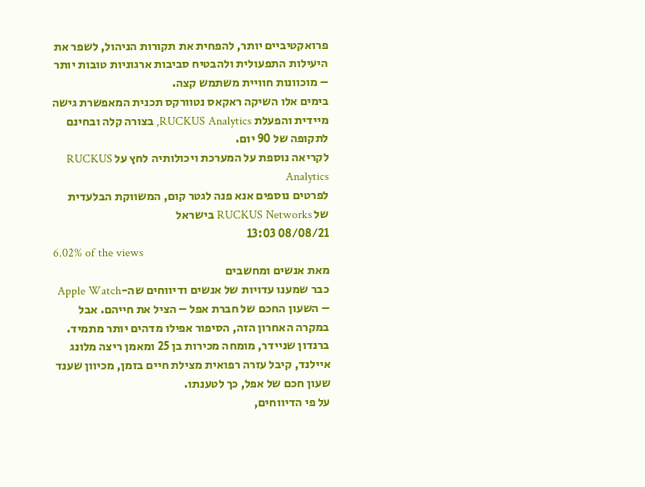פרואקטיביים יותר, להפחית את תקורות הניהול, לשפר את היעילות התפעולית ולהבטיח סביבות ארגוניות טובות יותר – מוכוונות חוויית משתמש קצה.
בימים אלו השיקה ראקאס נטוורקס תכנית המאפשרת גישה מיידית והפעלת RUCKUS Analytics, בצורה קלה ובחינם לתקופה של 90 יום.
לקריאה נוספת על המערכת ויכולותיה לחץ על RUCKUS Analytics
לפרטים נוספים אנא פנה לגטר קום, המשווקת הבלעדית של RUCKUS Networks בישראל
08/08/21 13:03
6.02% of the views
מאת אנשים ומחשבים
כבר שמענו עדויות של אנשים ודיווחים שה-Apple Watch – השעון החכם של חברת אפל – הציל את חייהם. אבל במקרה האחרון הזה, הסיפור אפילו מדהים יותר מתמיד.
ברנדון שניידר, מומחה מכירות בן 25 ומאמן ריצה מלונג איילנד, קיבל עזרה רפואית מצילת חיים בזמן, מכיוון שענד שעון חכם של אפל, כך לטענתו.
על פי הדיווחים,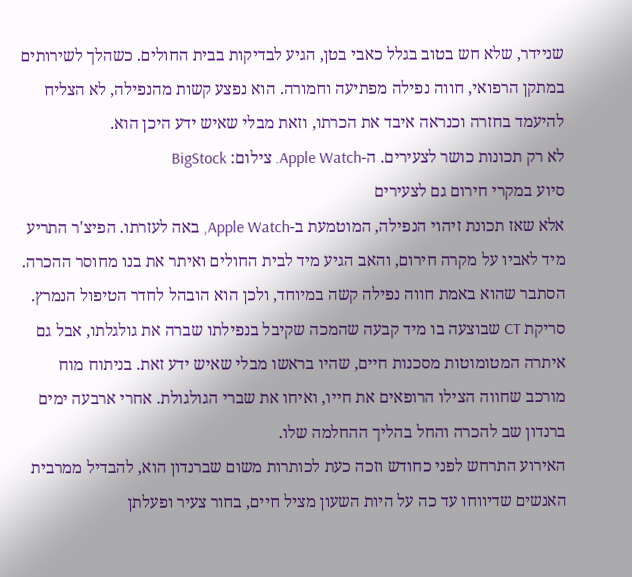שניידר, שלא חש בטוב בגלל כאבי בטן, הגיע לבדיקות בבית החולים. כשהלך לשירותים במתקן הרפואי, חווה נפילה מפתיעה וחמורה. הוא נפצע קשות מהנפילה, לא הצליח להיעמד בחזרה וכנראה איבד את הכרתו, וזאת מבלי שאיש ידע היכן הוא.
לא רק תכונות כושר לצעירים. ה-Apple Watch. צילום: BigStock
סיוע במקרי חירום גם לצעירים
אלא שאז תכונת זיהוי הנפילה, המוטמעת ב-Apple Watch, באה לעזרתו. הפיצ'ר התריע מיד לאביו על מקרה חירום, והאב הגיע מיד לבית החולים ואיתר את בנו מחוסר ההכרה. הסתבר שהוא באמת חווה נפילה קשה במיוחד, ולכן הוא הובהל לחדר הטיפול הנמרץ. סריקת CT שבוצעה בו מיד קבעה שהמכה שקיבל בנפילתו שברה את גולגלתו, אבל גם איתרה המטומוטות מסכנות חיים, שהיו בראשו מבלי שאיש ידע זאת. בניתוח מוח מורכב שחווה הצילו הרופאים את חייו, ואיחו את שברי הגולגולת. אחרי ארבעה ימים ברנדון שב להכרה והחל בהליך ההחלמה שלו.
האירוע התרחש לפני כחודש וזכה כעת לכותרות משום שברנדון הוא, להבדיל ממרבית האנשים שדיווחו עד כה על היות השעון מציל חיים, בחור צעיר ופעלתן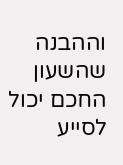וההבנה שהשעון החכם יכול לסייע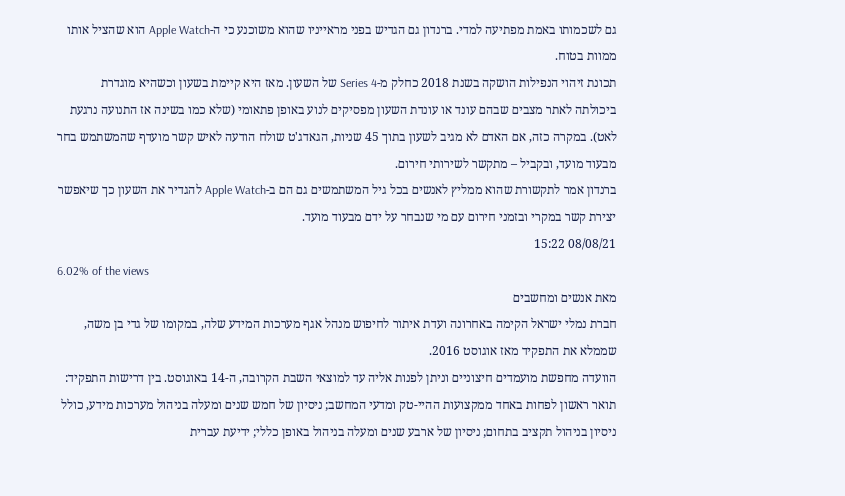גם לשכמותו באמת מפתיעה למדי. ברנדון גם הגדיש בפני מראייניו שהוא משוכנע כי ה-Apple Watch הוא שהציל אותו ממוות בטוח.
תכונת זיהוי הנפילות הושקה בשנת 2018 כחלק מ-Series 4 של השעון. מאז היא קיימת בשעון וכשהיא מוגדרת ביכולתה לאתר מצבים שבהם עונד או עונדת השעון מפסיקים לנוע באופן פתאומי (שלא כמו בשינה אז התנועה נרגעת לאט). במקרה כזה, אם האדם לא מגיב לשעון בתוך 45 שניות, הגאדג'ט שולח הודעה לאיש קשר מועדף שהמשתמש בחר מבעוד מועד, ובקביל – מתקשר לשירותי חירום.
ברנדון אמר לתקשורת שהוא ממליץ לאנשים בכל גיל המשתמשים גם הם ב-Apple Watch להגדיר את השעון כך שיאפשר יצירת קשר במקרי ובזמני חירום עם מי שנבחר על ידם מבעוד מועד.
08/08/21 15:22
6.02% of the views
מאת אנשים ומחשבים
חברת נמלי ישראל הקימה באחרונה ועדת איתור לחיפוש מנהל אגף מערכות המידע שלה, במקומו של גדי בן משה, שממלא את התפקיד מאז אוגוסט 2016.
הוועדה מחפשת מועמדים חיצוניים וניתן לפנות אליה עד למוצאי השבת הקרובה, ה-14 באוגוסט. בין דרישות התפקיד: תואר ראשון לפחות באחד ממקצועות ההיי-טק ומדעי המחשב; ניסיון של חמש שנים ומעלה בניהול מערכות מידע, כולל ניסיון בניהול תקציב בתחום; ניסיון של ארבע שנים ומעלה בניהול באופן כללי; ידיעת עברית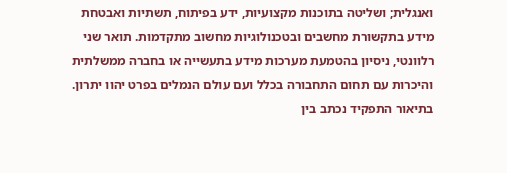ואנגלית; ושליטה בתוכנות מקצועיות, ידע בפיתוח, תשתיות ואבטחת מידע בתקשורת מחשבים ובטכנולוגיות מחשוב מתקדמות. תואר שני רלוונטי, ניסיון בהטמעת מערכות מידע בתעשייה או בחברה ממשלתית והיכרות עם תחום התחבורה בכלל ועם עולם הנמלים בפרט יהוו יתרון.
בתיאור התפקיד נכתב בין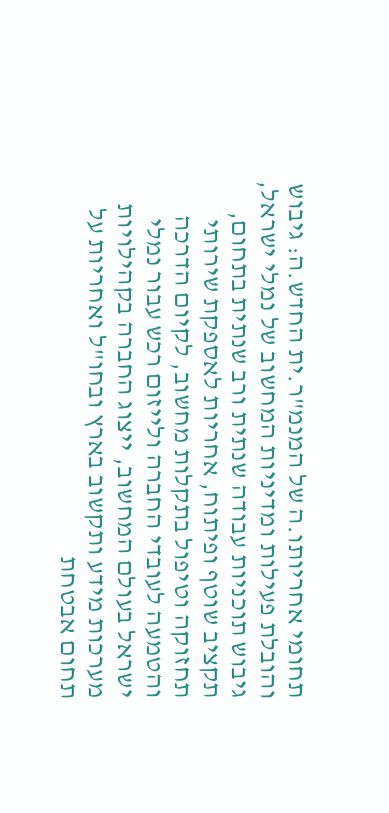תחומי אחריותו.ה של המנמ"ר.ית החדש.ה: גיבוש והובלת פעילות ומדיניות המחשוב של נמלי ישראל, גיבוש תוכניות עבודה שנתית ורב שנתית בתחום, תקציב שוטף ופיתוח, אחריות לאספקת שירותי תחזוקה וטיפול בתקלות מחשוב, לקיום הדרכה והטמעה לעובדי החברה ולייזום רכש עבור נמלי ישראל בעולם המחשוב, ייצוג החברה בקהילויות מערכות מידע ותקשוב בארץ ובחו"ל ואחריות על תחום אבטחת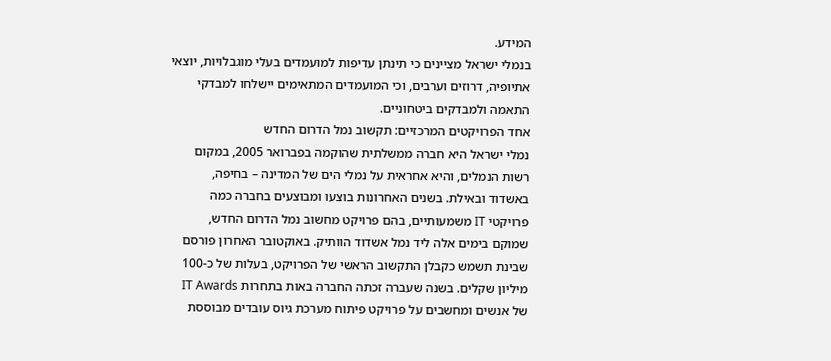המידע.
בנמלי ישראל מציינים כי תינתן עדיפות למועמדים בעלי מוגבלויות, יוצאי אתיופיה, דרוזים וערבים, וכי המועמדים המתאימים יישלחו למבדקי התאמה ולמבדקים ביטחוניים.
אחד הפרויקטים המרכזיים: תקשוב נמל הדרום החדש
נמלי ישראל היא חברה ממשלתית שהוקמה בפברואר 2005, במקום רשות הנמלים, והיא אחראית על נמלי הים של המדינה – בחיפה, באשדוד ובאילת. בשנים האחרונות בוצעו ומבוצעים בחברה כמה פרויקטי IT משמעותיים, בהם פרויקט מחשוב נמל הדרום החדש, שמוקם בימים אלה ליד נמל אשדוד הוותיק. באוקטובר האחרון פורסם שבינת תשמש כקבלן התקשוב הראשי של הפרויקט, בעלות של כ-100 מיליון שקלים. בשנה שעברה זכתה החברה באות בתחרות IT Awards של אנשים ומחשבים על פרויקט פיתוח מערכת גיוס עובדים מבוססת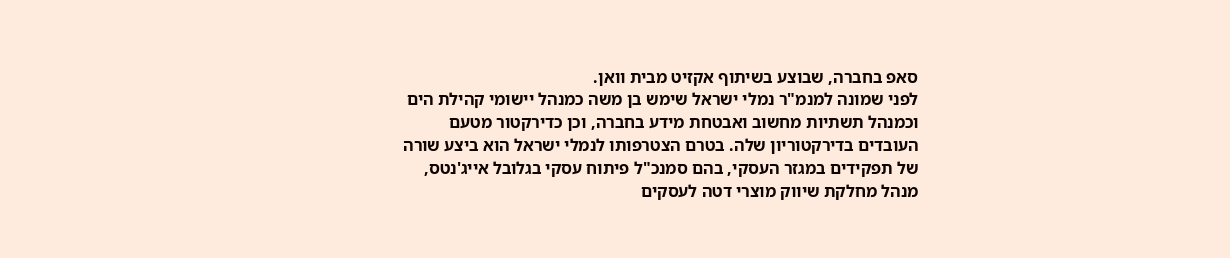סאפ בחברה, שבוצע בשיתוף אקזיט מבית וואן.
לפני שמונה למנמ"ר נמלי ישראל שימש בן משה כמנהל יישומי קהילת הים וכמנהל תשתיות מחשוב ואבטחת מידע בחברה, וכן כדירקטור מטעם העובדים בדירקטוריון שלה. בטרם הצטרפותו לנמלי ישראל הוא ביצע שורה של תפקידים במגזר העסקי, בהם סמנכ"ל פיתוח עסקי בגלובל אייג'נטס, מנהל מחלקת שיווק מוצרי דטה לעסקים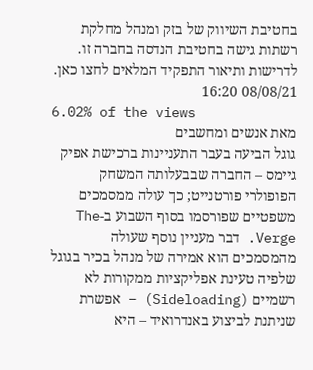בחטיבת השיווק של בזק ומנהל מחלקת רשתות גישה בחטיבת הנדסה בחברה זו.
לדרישות ותיאור התפקיד המלאים לחצו כאן.
08/08/21 16:20
6.02% of the views
מאת אנשים ומחשבים
גוגל הביעה בעבר התעניינות ברכישת אפיק גיימס – החברה שבבעלותה המשחק הפופולרי פורטנייט; כך עולה ממסמכים משפטיים שפורסמו בסוף השבוע ב-The Verge. דבר מעניין נוסף שעולה מהמסמכים הוא אמירה של מנהל בכיר בגוגל שלפיה טעינת אפליקציות ממקורות לא רשמיים (Sideloading) – אפשרת שניתנת לביצוע באנדרואיד – היא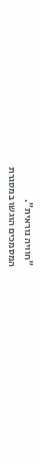"חוויה נוראית".
המסמכים הוגשו במסגרת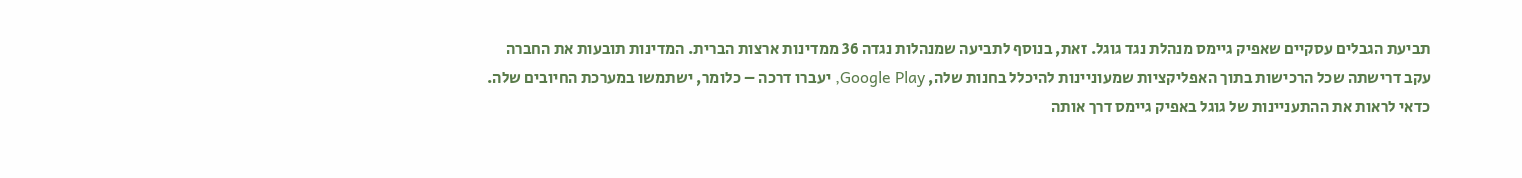תביעת הגבלים עסקיים שאפיק גיימס מנהלת נגד גוגל. זאת, בנוסף לתביעה שמנהלות נגדה 36 ממדינות ארצות הברית. המדינות תובעות את החברה עקב דרישתה שכל הרכישות בתוך האפליקציות שמעוניינות להיכלל בחנות שלה, Google Play, יעברו דרכה – כלומר, ישתמשו במערכת החיובים שלה.
כדאי לראות את ההתעניינות של גוגל באפיק גיימס דרך אותה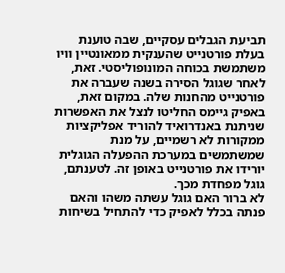תביעת הגבלים עסקיים, שבה טוענת בעלת פורטנייט שהענקית ממאונטיין וויו משתמשת בכוחה המונופוליסטי. זאת, לאחר שגוגל הסירה בשנה שעברה את פורטנייט מהחנות שלה. במקום זאת, באפיק גיימס החליטו לנצל את האפשרות שניתנת באנדרואיד להוריד אפליקציות ממקורות לא רשמיים, על מנת שמשתמשים במערכת ההפעלה הגוגלית יורידו את פורטנייט באופן זה. לטענתם, גוגל מפחדת מכך.
לא ברור האם גוגל עשתה משהו והאם פנתה בכלל לאפיק כדי להתחיל בשיחות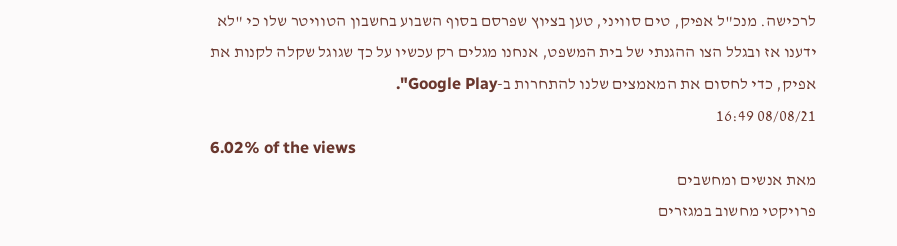לרכישה. מנכ"ל אפיק, טים סוויני, טען בציוץ שפרסם בסוף השבוע בחשבון הטוויטר שלו כי "לא ידענו אז ובגלל הצו ההגנתי של בית המשפט, אנחנו מגלים רק עכשיו על כך שגוגל שקלה לקנות את אפיק, כדי לחסום את המאמצים שלנו להתחרות ב-Google Play".
08/08/21 16:49
6.02% of the views
מאת אנשים ומחשבים
פרויקטי מחשוב במגזרים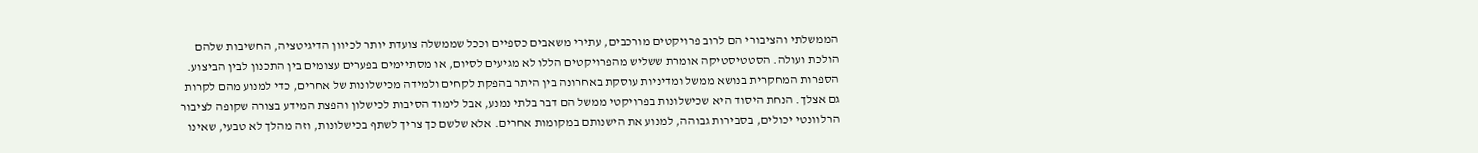הממשלתי והציבורי הם לרוב פרויקטים מורכבים, עתירי משאבים כספיים וככל שממשלה צועדת יותר לכיוון הדיגיטציה, החשיבות שלהם הולכת ועולה. הסטטיסטיקה אומרת ששליש מהפרויקטים הללו לא מגיעים לסיום, או מסתיימים בפערים עצומים בין התכנון לבין הביצוע.
הספרות המחקרית בנושא ממשל ומדיניות עוסקת באחרונה בין היתר בהפקת לקחים ולמידה מכישלונות של אחרים, כדי למנוע מהם לקרות גם אצלך. הנחת היסוד היא שכישלונות בפרויקטי ממשל הם דבר בלתי נמנע, אבל לימוד הסיבות לכישלון והפצת המידע בצורה שקופה לציבור הרלוונטי יכולים, בסבירות גבוהה, למנוע את הישנותם במקומות אחרים. אלא שלשם כך צריך לשתף בכישלונות, וזה מהלך לא טבעי, שאינו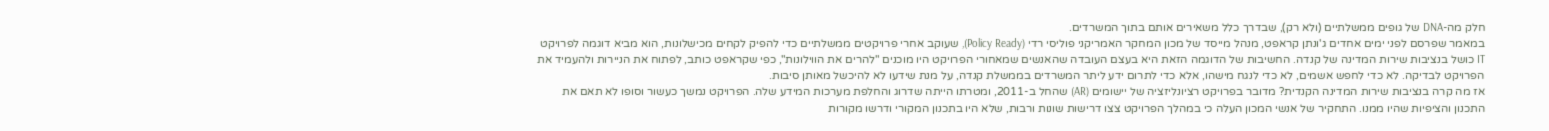חלק מה-DNA של גופים ממשלתיים (ולא רק), שבדרך כלל משאירים אותם בתוך המשרדים.
במאמר שפרסם לפני ימים אחדים ג'ונתן קראפט, מנהל מייסד של מכון המחקר האמריקני פוליסי רדי (Policy Ready), שעוקב אחרי פרויקטים ממשלתיים כדי להפיק לקחים מכישלונות, הוא מביא דוגמה לפרויקט IT כושל בנציבות שירות המדינה של קנדה. החשיבות של הדוגמה הזאת היא בעצם העובדה שהאנשים שמאחורי הפרויקט היו מוכנים "להרים את הווילונות", כפי שקראפט כותב, לפתוח את הניירות ולהעמיד את הפרויקט לבדיקה. לא כדי לחפש אשמים, לא כדי לנגח מישהו, אלא כדי לתרום ידע ליתר המשרדים בממשלת קנדה, על מנת שידעו לא להיכשל מאותן סיבות.
אז מה קרה בנציבות שירות המדינה הקנדית? מדובר בפרויקט רציונליזציה של יישומים (AR) שהחל ב-2011, ומטרתו הייתה שדרוג והחלפת מערכות המידע שלה. הפרויקט נמשך כעשור וסופו לא תאם את התכנון והציפיות שהיו ממנו. התחקיר של אנשי המכון העלה כי במהלך הפרויקט צצו דרישות שונות ורבות, שלא היו בתכנון המקורי ודרשו מקורות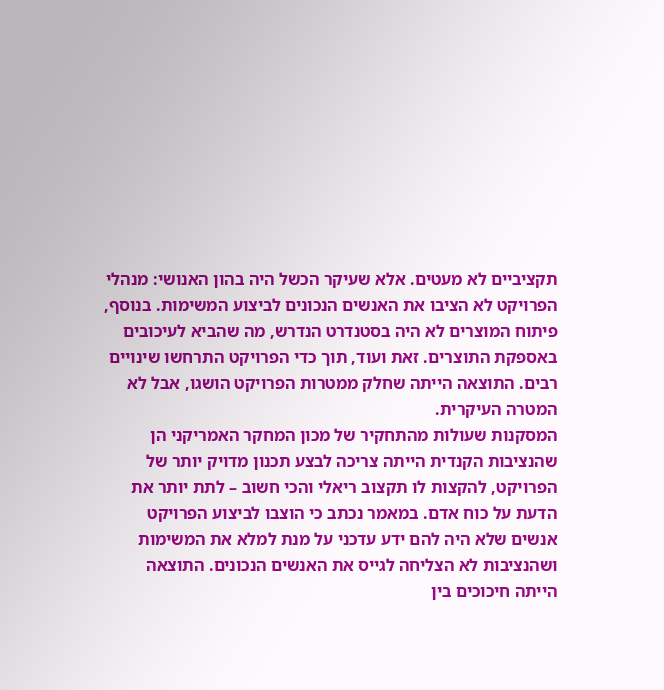תקציביים לא מעטים. אלא שעיקר הכשל היה בהון האנושי: מנהלי הפרויקט לא הציבו את האנשים הנכונים לביצוע המשימות. בנוסף, פיתוח המוצרים לא היה בסטנדרט הנדרש, מה שהביא לעיכובים באספקת התוצרים. זאת ועוד, תוך כדי הפרויקט התרחשו שינויים רבים. התוצאה הייתה שחלק ממטרות הפרויקט הושגו, אבל לא המטרה העיקרית.
המסקנות שעולות מהתחקיר של מכון המחקר האמריקני הן שהנציבות הקנדית הייתה צריכה לבצע תכנון מדויק יותר של הפרויקט, להקצות לו תקצוב ריאלי והכי חשוב – לתת יותר את הדעת על כוח אדם. במאמר נכתב כי הוצבו לביצוע הפרויקט אנשים שלא היה להם ידע עדכני על מנת למלא את המשימות ושהנציבות לא הצליחה לגייס את האנשים הנכונים. התוצאה הייתה חיכוכים בין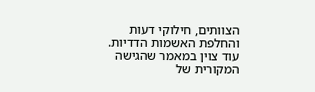הצוותים, חילוקי דעות והחלפת האשמות הדדיות. עוד צוין במאמר שהגישה המקורית של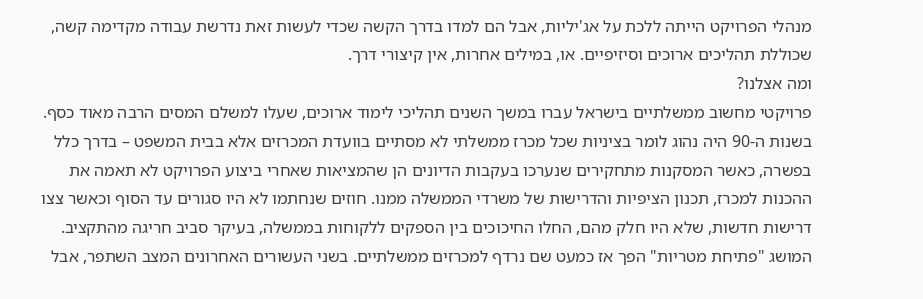מנהלי הפרויקט הייתה ללכת על אג'יליות, אבל הם למדו בדרך הקשה שכדי לעשות זאת נדרשת עבודה מקדימה קשה, שכוללת תהליכים ארוכים וסיזיפיים. או, במילים אחרות, אין קיצורי דרך.
ומה אצלנו?
פרויקטי מחשוב ממשלתיים בישראל עברו במשך השנים תהליכי לימוד ארוכים, שעלו למשלם המסים הרבה מאוד כסף. בשנות ה-90 היה נהוג לומר בציניות שכל מכרז ממשלתי לא מסתיים בוועדת המכרזים אלא בבית המשפט – בדרך כלל בפשרה, כאשר המסקנות מתחקירים שנערכו בעקבות הדיונים הן שהמציאות שאחרי ביצוע הפרויקט לא תאמה את ההכנות למכרז, תכנון הציפיות והדרישות של משרדי הממשלה ממנו. חוזים שנחתמו לא היו סגורים עד הסוף וכאשר צצו דרישות חדשות, שלא היו חלק מהם, החלו החיכוכים בין הספקים ללקוחות בממשלה, בעיקר סביב חריגה מהתקציב. המושג "פתיחת מטריות" הפך אז כמעט שם נרדף למכרזים ממשלתיים. בשני העשורים האחרונים המצב השתפר, אבל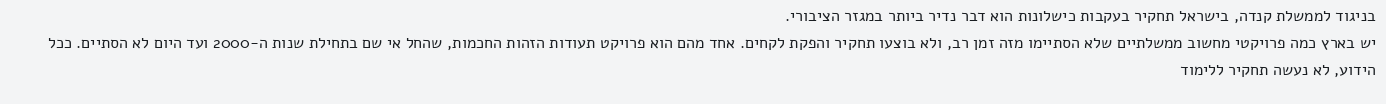בניגוד לממשלת קנדה, בישראל תחקיר בעקבות כישלונות הוא דבר נדיר ביותר במגזר הציבורי.
יש בארץ כמה פרויקטי מחשוב ממשלתיים שלא הסתיימו מזה זמן רב, ולא בוצעו תחקיר והפקת לקחים. אחד מהם הוא פרויקט תעודות הזהות החכמות, שהחל אי שם בתחילת שנות ה-2000 ועד היום לא הסתיים. ככל הידוע, לא נעשה תחקיר ללימוד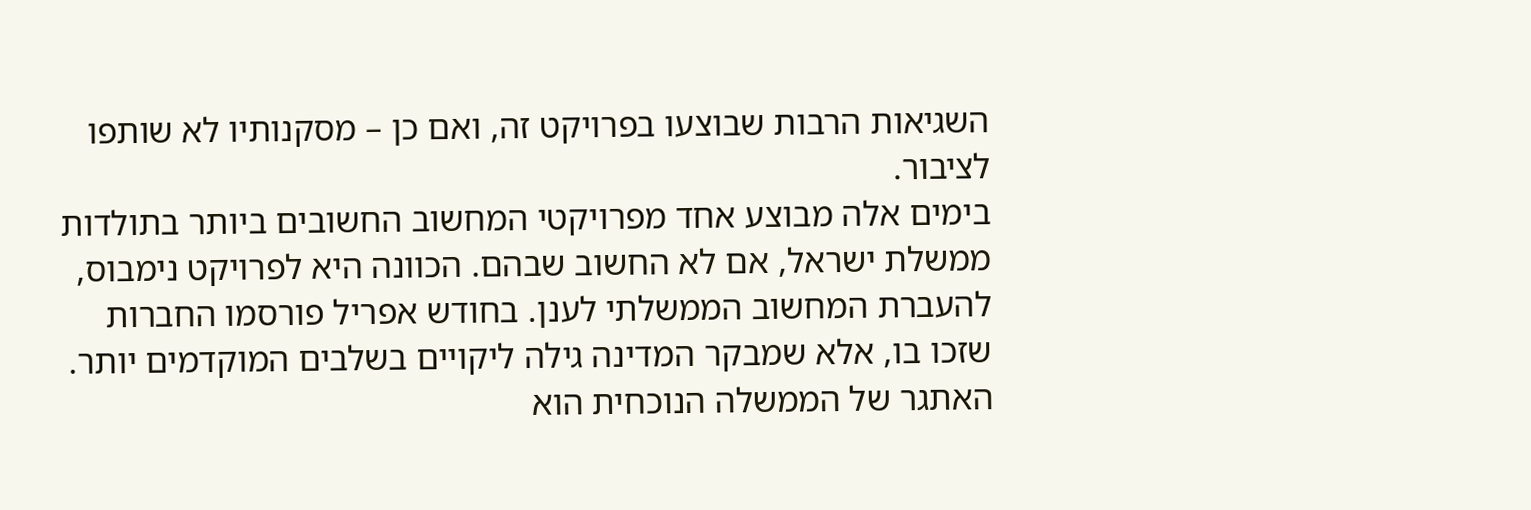השגיאות הרבות שבוצעו בפרויקט זה, ואם כן – מסקנותיו לא שותפו לציבור.
בימים אלה מבוצע אחד מפרויקטי המחשוב החשובים ביותר בתולדות ממשלת ישראל, אם לא החשוב שבהם. הכוונה היא לפרויקט נימבוס, להעברת המחשוב הממשלתי לענן. בחודש אפריל פורסמו החברות שזכו בו, אלא שמבקר המדינה גילה ליקויים בשלבים המוקדמים יותר. האתגר של הממשלה הנוכחית הוא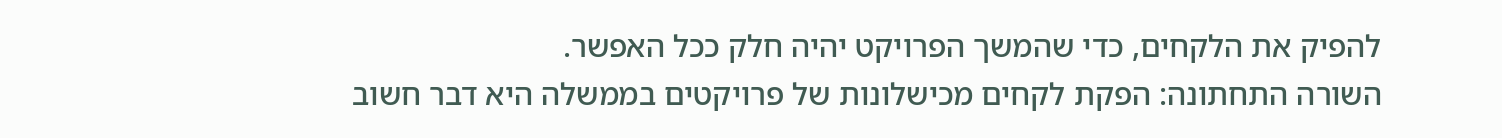להפיק את הלקחים, כדי שהמשך הפרויקט יהיה חלק ככל האפשר.
השורה התחתונה: הפקת לקחים מכישלונות של פרויקטים בממשלה היא דבר חשוב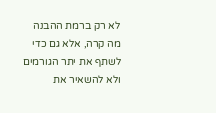לא רק ברמת ההבנה מה קרה, אלא גם כדי לשתף את יתר הגורמים ולא להשאיר את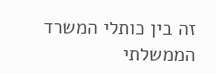זה בין כותלי המשרד הממשלתי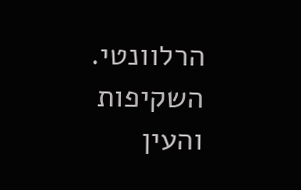הרלוונטי. השקיפות והעין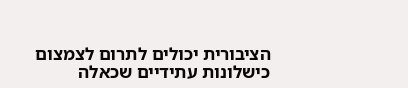הציבורית יכולים לתרום לצמצום כישלונות עתידיים שכאלה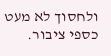ולחסוך לא מעט כספי ציבור.